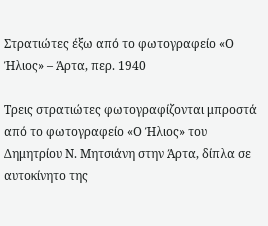Στρατιώτες έξω από το φωτογραφείο «Ο Ήλιος» – Άρτα, περ. 1940

Τρεις στρατιώτες φωτογραφίζονται μπροστά από το φωτογραφείο «Ο Ήλιος» του Δημητρίου Ν. Μητσιάνη στην Άρτα, δίπλα σε αυτοκίνητο της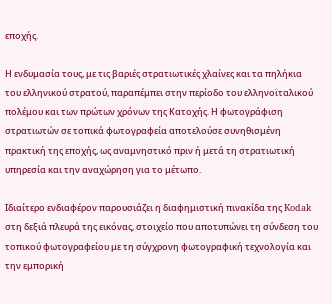εποχής.

Η ενδυμασία τους, με τις βαριές στρατιωτικές χλαίνες και τα πηλήκια του ελληνικού στρατού, παραπέμπει στην περίοδο του ελληνοϊταλικού πολέμου και των πρώτων χρόνων της Κατοχής. Η φωτογράφιση στρατιωτών σε τοπικά φωτογραφεία αποτελούσε συνηθισμένη πρακτική της εποχής, ως αναμνηστικό πριν ή μετά τη στρατιωτική υπηρεσία και την αναχώρηση για το μέτωπο.

Ιδιαίτερο ενδιαφέρον παρουσιάζει η διαφημιστική πινακίδα της Kodak στη δεξιά πλευρά της εικόνας, στοιχείο που αποτυπώνει τη σύνδεση του τοπικού φωτογραφείου με τη σύγχρονη φωτογραφική τεχνολογία και την εμπορική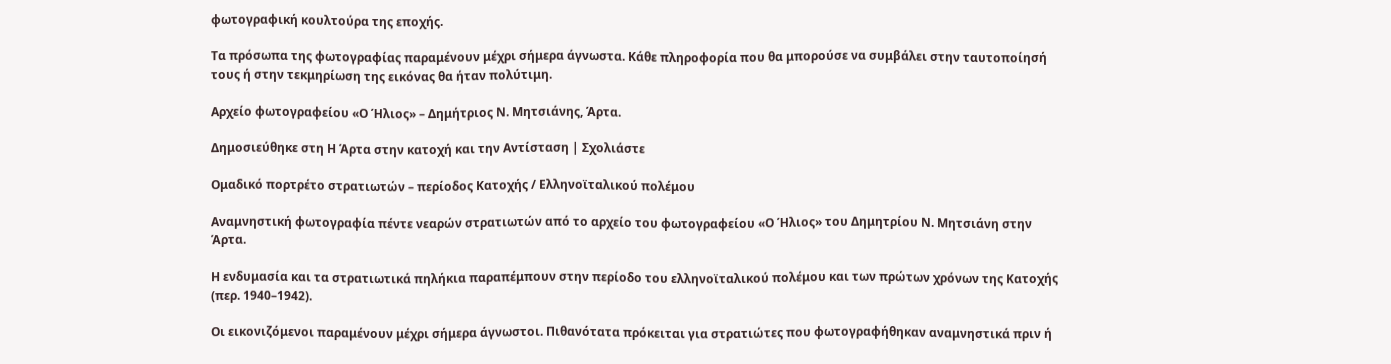φωτογραφική κουλτούρα της εποχής.

Τα πρόσωπα της φωτογραφίας παραμένουν μέχρι σήμερα άγνωστα. Κάθε πληροφορία που θα μπορούσε να συμβάλει στην ταυτοποίησή τους ή στην τεκμηρίωση της εικόνας θα ήταν πολύτιμη.

Αρχείο φωτογραφείου «Ο Ήλιος» – Δημήτριος Ν. Μητσιάνης, Άρτα.

Δημοσιεύθηκε στη Η Άρτα στην κατοχή και την Αντίσταση | Σχολιάστε

Ομαδικό πορτρέτο στρατιωτών – περίοδος Κατοχής / Ελληνοϊταλικού πολέμου

Αναμνηστική φωτογραφία πέντε νεαρών στρατιωτών από το αρχείο του φωτογραφείου «Ο Ήλιος» του Δημητρίου Ν. Μητσιάνη στην Άρτα.

Η ενδυμασία και τα στρατιωτικά πηλήκια παραπέμπουν στην περίοδο του ελληνοϊταλικού πολέμου και των πρώτων χρόνων της Κατοχής (περ. 1940–1942).

Οι εικονιζόμενοι παραμένουν μέχρι σήμερα άγνωστοι. Πιθανότατα πρόκειται για στρατιώτες που φωτογραφήθηκαν αναμνηστικά πριν ή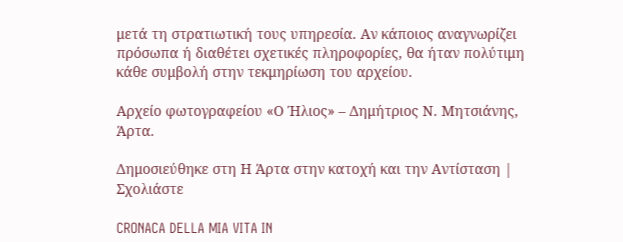μετά τη στρατιωτική τους υπηρεσία. Αν κάποιος αναγνωρίζει πρόσωπα ή διαθέτει σχετικές πληροφορίες, θα ήταν πολύτιμη κάθε συμβολή στην τεκμηρίωση του αρχείου.

Αρχείο φωτογραφείου «Ο Ήλιος» – Δημήτριος Ν. Μητσιάνης, Άρτα.

Δημοσιεύθηκε στη Η Άρτα στην κατοχή και την Αντίσταση | Σχολιάστε

CRONACA DELLA MIA VITA IN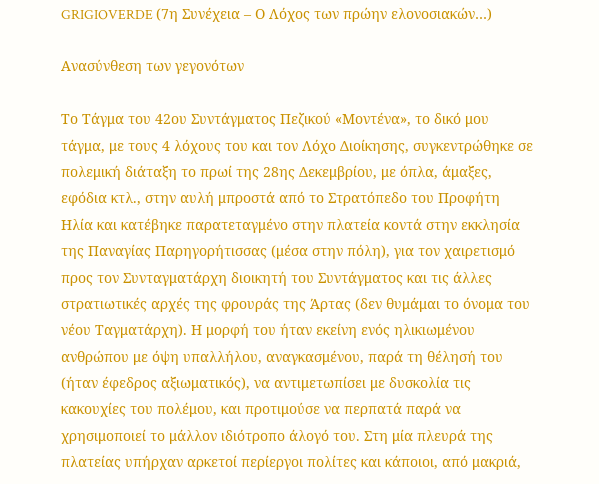GRIGIOVERDE (7η Συνέχεια – Ο Λόχος των πρώην ελονοσιακών…)

Ανασύνθεση των γεγονότων

Το Τάγμα του 42ου Συντάγματος Πεζικού «Μοντένα», το δικό μου τάγμα, με τους 4 λόχους του και τον Λόχο Διοίκησης, συγκεντρώθηκε σε πολεμική διάταξη το πρωί της 28ης Δεκεμβρίου, με όπλα, άμαξες, εφόδια κτλ., στην αυλή μπροστά από το Στρατόπεδο του Προφήτη Ηλία και κατέβηκε παρατεταγμένο στην πλατεία κοντά στην εκκλησία της Παναγίας Παρηγορήτισσας (μέσα στην πόλη), για τον χαιρετισμό προς τον Συνταγματάρχη διοικητή του Συντάγματος και τις άλλες στρατιωτικές αρχές της φρουράς της Άρτας (δεν θυμάμαι το όνομα του νέου Ταγματάρχη). Η μορφή του ήταν εκείνη ενός ηλικιωμένου ανθρώπου με όψη υπαλλήλου, αναγκασμένου, παρά τη θέλησή του (ήταν έφεδρος αξιωματικός), να αντιμετωπίσει με δυσκολία τις κακουχίες του πολέμου, και προτιμούσε να περπατά παρά να χρησιμοποιεί το μάλλον ιδιότροπο άλογό του. Στη μία πλευρά της πλατείας υπήρχαν αρκετοί περίεργοι πολίτες και κάποιοι, από μακριά,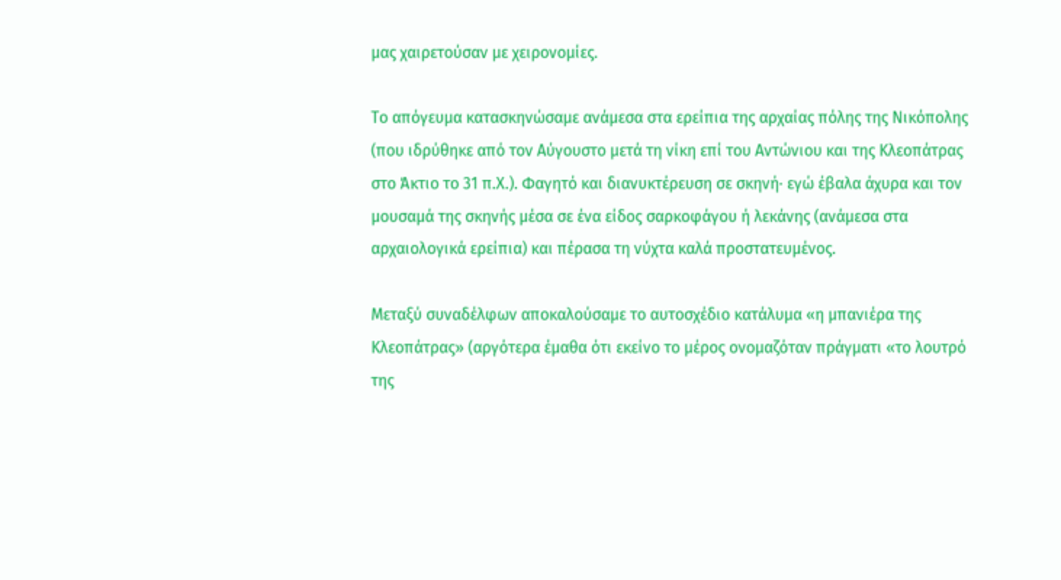μας χαιρετούσαν με χειρονομίες.

Το απόγευμα κατασκηνώσαμε ανάμεσα στα ερείπια της αρχαίας πόλης της Νικόπολης (που ιδρύθηκε από τον Αύγουστο μετά τη νίκη επί του Αντώνιου και της Κλεοπάτρας στο Άκτιο το 31 π.Χ.). Φαγητό και διανυκτέρευση σε σκηνή· εγώ έβαλα άχυρα και τον μουσαμά της σκηνής μέσα σε ένα είδος σαρκοφάγου ή λεκάνης (ανάμεσα στα αρχαιολογικά ερείπια) και πέρασα τη νύχτα καλά προστατευμένος.

Μεταξύ συναδέλφων αποκαλούσαμε το αυτοσχέδιο κατάλυμα «η μπανιέρα της Κλεοπάτρας» (αργότερα έμαθα ότι εκείνο το μέρος ονομαζόταν πράγματι «το λουτρό της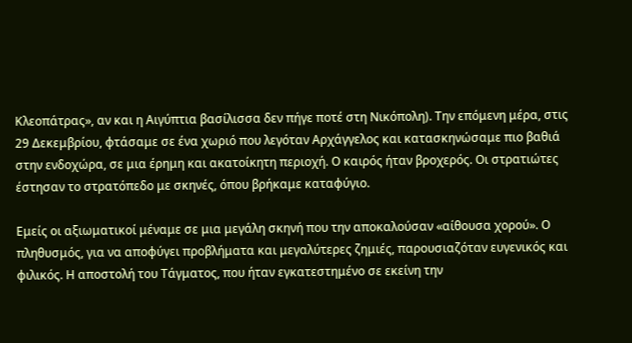Κλεοπάτρας», αν και η Αιγύπτια βασίλισσα δεν πήγε ποτέ στη Νικόπολη). Την επόμενη μέρα, στις 29 Δεκεμβρίου, φτάσαμε σε ένα χωριό που λεγόταν Αρχάγγελος και κατασκηνώσαμε πιο βαθιά στην ενδοχώρα, σε μια έρημη και ακατοίκητη περιοχή. Ο καιρός ήταν βροχερός. Οι στρατιώτες έστησαν το στρατόπεδο με σκηνές, όπου βρήκαμε καταφύγιο.

Εμείς οι αξιωματικοί μέναμε σε μια μεγάλη σκηνή που την αποκαλούσαν «αίθουσα χορού». Ο πληθυσμός, για να αποφύγει προβλήματα και μεγαλύτερες ζημιές, παρουσιαζόταν ευγενικός και φιλικός. Η αποστολή του Τάγματος, που ήταν εγκατεστημένο σε εκείνη την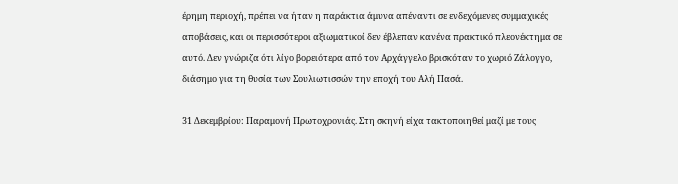έρημη περιοχή, πρέπει να ήταν η παράκτια άμυνα απέναντι σε ενδεχόμενες συμμαχικές αποβάσεις, και οι περισσότεροι αξιωματικοί δεν έβλεπαν κανένα πρακτικό πλεονέκτημα σε αυτό. Δεν γνώριζα ότι λίγο βορειότερα από τον Αρχάγγελο βρισκόταν το χωριό Ζάλογγο, διάσημο για τη θυσία των Σουλιωτισσών την εποχή του Αλή Πασά.

31 Δεκεμβρίου: Παραμονή Πρωτοχρονιάς. Στη σκηνή είχα τακτοποιηθεί μαζί με τους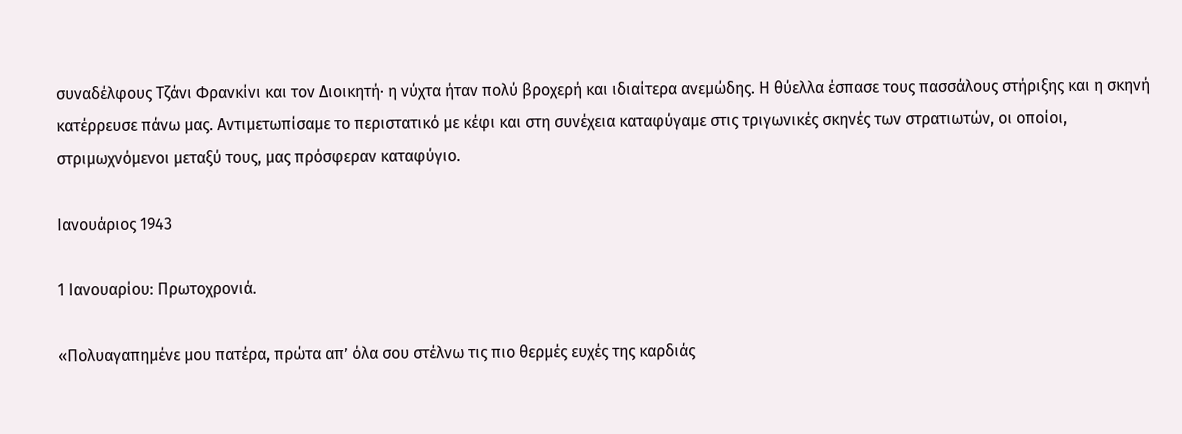συναδέλφους Τζάνι Φρανκίνι και τον Διοικητή· η νύχτα ήταν πολύ βροχερή και ιδιαίτερα ανεμώδης. Η θύελλα έσπασε τους πασσάλους στήριξης και η σκηνή κατέρρευσε πάνω μας. Αντιμετωπίσαμε το περιστατικό με κέφι και στη συνέχεια καταφύγαμε στις τριγωνικές σκηνές των στρατιωτών, οι οποίοι, στριμωχνόμενοι μεταξύ τους, μας πρόσφεραν καταφύγιο.

Ιανουάριος 1943

1 Ιανουαρίου: Πρωτοχρονιά.

«Πολυαγαπημένε μου πατέρα, πρώτα απ’ όλα σου στέλνω τις πιο θερμές ευχές της καρδιάς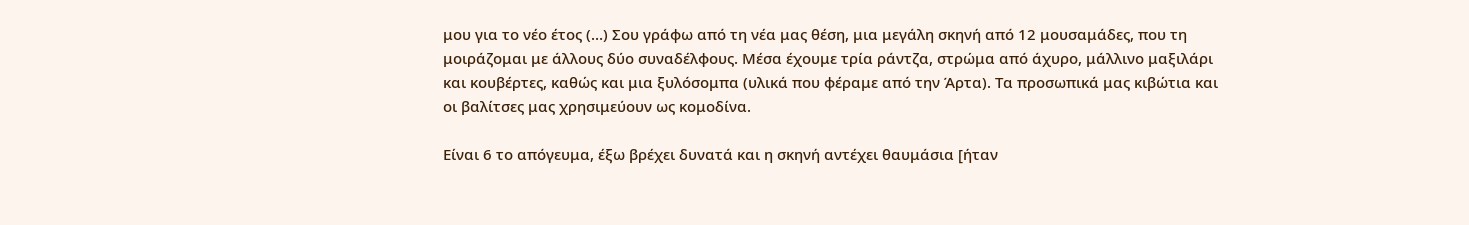μου για το νέο έτος (…) Σου γράφω από τη νέα μας θέση, μια μεγάλη σκηνή από 12 μουσαμάδες, που τη μοιράζομαι με άλλους δύο συναδέλφους. Μέσα έχουμε τρία ράντζα, στρώμα από άχυρο, μάλλινο μαξιλάρι και κουβέρτες, καθώς και μια ξυλόσομπα (υλικά που φέραμε από την Άρτα). Τα προσωπικά μας κιβώτια και οι βαλίτσες μας χρησιμεύουν ως κομοδίνα.

Είναι 6 το απόγευμα, έξω βρέχει δυνατά και η σκηνή αντέχει θαυμάσια [ήταν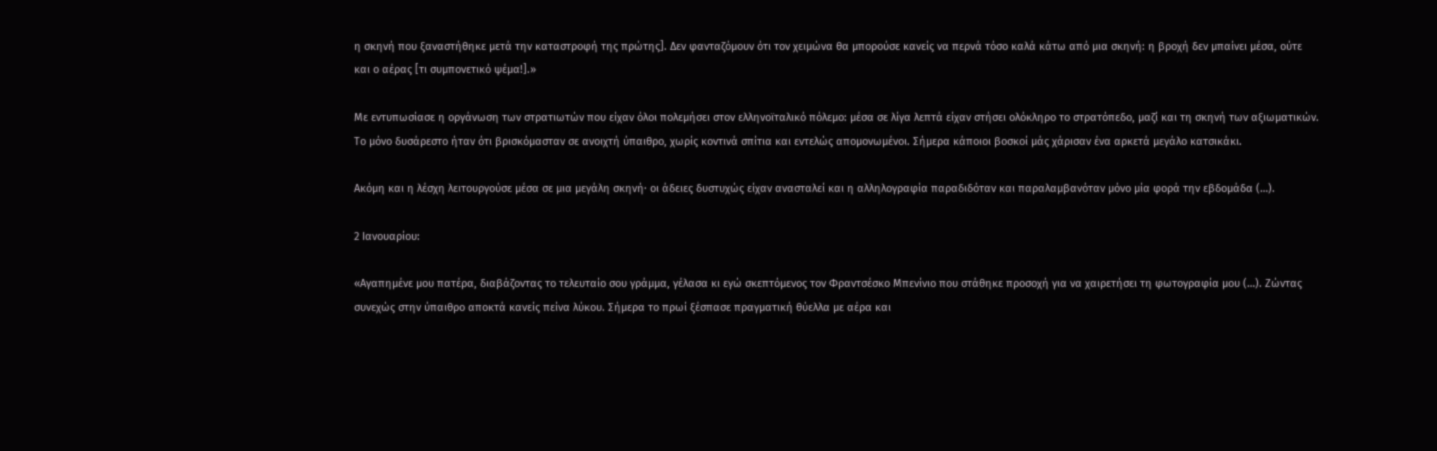η σκηνή που ξαναστήθηκε μετά την καταστροφή της πρώτης]. Δεν φανταζόμουν ότι τον χειμώνα θα μπορούσε κανείς να περνά τόσο καλά κάτω από μια σκηνή: η βροχή δεν μπαίνει μέσα, ούτε και ο αέρας [τι συμπονετικό ψέμα!].»

Με εντυπωσίασε η οργάνωση των στρατιωτών που είχαν όλοι πολεμήσει στον ελληνοϊταλικό πόλεμο: μέσα σε λίγα λεπτά είχαν στήσει ολόκληρο το στρατόπεδο, μαζί και τη σκηνή των αξιωματικών. Το μόνο δυσάρεστο ήταν ότι βρισκόμασταν σε ανοιχτή ύπαιθρο, χωρίς κοντινά σπίτια και εντελώς απομονωμένοι. Σήμερα κάποιοι βοσκοί μάς χάρισαν ένα αρκετά μεγάλο κατσικάκι.

Ακόμη και η λέσχη λειτουργούσε μέσα σε μια μεγάλη σκηνή· οι άδειες δυστυχώς είχαν ανασταλεί και η αλληλογραφία παραδιδόταν και παραλαμβανόταν μόνο μία φορά την εβδομάδα (…).

2 Ιανουαρίου:

«Αγαπημένε μου πατέρα, διαβάζοντας το τελευταίο σου γράμμα, γέλασα κι εγώ σκεπτόμενος τον Φραντσέσκο Μπενίνιο που στάθηκε προσοχή για να χαιρετήσει τη φωτογραφία μου (…). Ζώντας συνεχώς στην ύπαιθρο αποκτά κανείς πείνα λύκου. Σήμερα το πρωί ξέσπασε πραγματική θύελλα με αέρα και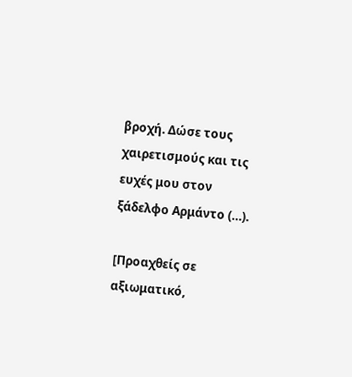βροχή. Δώσε τους χαιρετισμούς και τις ευχές μου στον ξάδελφο Αρμάντο (…).

[Προαχθείς σε αξιωματικό,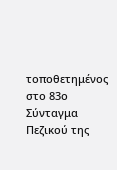τοποθετημένος στο 83ο Σύνταγμα Πεζικού της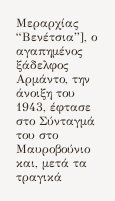Μεραρχίας “Βενέτσια”], ο αγαπημένος ξάδελφος Αρμάντο, την άνοιξη του 1943, έφτασε στο Σύνταγμά του στο Μαυροβούνιο και, μετά τα τραγικά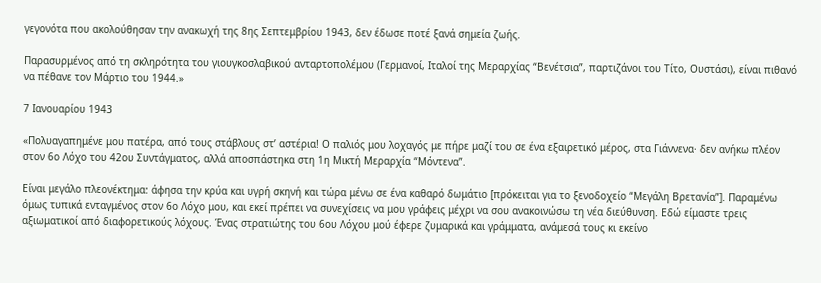γεγονότα που ακολούθησαν την ανακωχή της 8ης Σεπτεμβρίου 1943, δεν έδωσε ποτέ ξανά σημεία ζωής.

Παρασυρμένος από τη σκληρότητα του γιουγκοσλαβικού ανταρτοπολέμου (Γερμανοί, Ιταλοί της Μεραρχίας “Βενέτσια”, παρτιζάνοι του Τίτο, Ουστάσι), είναι πιθανό να πέθανε τον Μάρτιο του 1944.»

7 Ιανουαρίου 1943

«Πολυαγαπημένε μου πατέρα, από τους στάβλους στ’ αστέρια! Ο παλιός μου λοχαγός με πήρε μαζί του σε ένα εξαιρετικό μέρος, στα Γιάννενα· δεν ανήκω πλέον στον 6ο Λόχο του 42ου Συντάγματος, αλλά αποσπάστηκα στη 1η Μικτή Μεραρχία “Μόντενα”.

Είναι μεγάλο πλεονέκτημα: άφησα την κρύα και υγρή σκηνή και τώρα μένω σε ένα καθαρό δωμάτιο [πρόκειται για το ξενοδοχείο “Μεγάλη Βρετανία”]. Παραμένω όμως τυπικά ενταγμένος στον 6ο Λόχο μου, και εκεί πρέπει να συνεχίσεις να μου γράφεις μέχρι να σου ανακοινώσω τη νέα διεύθυνση. Εδώ είμαστε τρεις αξιωματικοί από διαφορετικούς λόχους. Ένας στρατιώτης του 6ου Λόχου μού έφερε ζυμαρικά και γράμματα, ανάμεσά τους κι εκείνο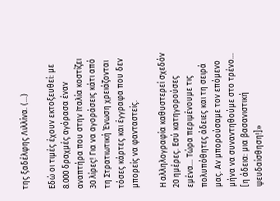της ξαδέλφης Λιλλίνα. (…)

Εδώ οι τιμές έχουν εκτοξευθεί: με 8.000 δραχμές αγόρασα έναν αναπτήρα που στην Ιταλία κοστίζει 30 λίρες! Για να αγοράσεις κάτι από τη Στρατιωτική Ένωση χρειάζονται τόσες κάρτες και έγγραφα που δεν μπορείς να φανταστείς.

Η αλληλογραφία καθυστερεί σχεδόν 20 ημέρες. Εσύ κατηγορούσες εμένα… Τώρα περιμένουμε τις πολυπόθητες άδειες και τη σειρά μας. Αν μπορούσαμε τον επόμενο μήνα να συναντηθούμε στο τρένο… [η άδεια: μια βασανιστική ψευδαίσθηση!]»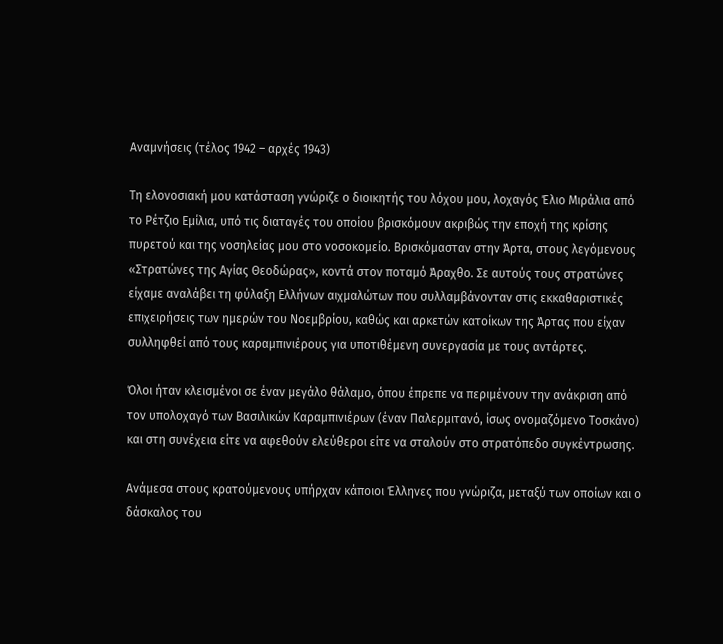Αναμνήσεις (τέλος 1942 – αρχές 1943)

Τη ελονοσιακή μου κατάσταση γνώριζε ο διοικητής του λόχου μου, λοχαγός Έλιο Μιράλια από το Ρέτζιο Εμίλια, υπό τις διαταγές του οποίου βρισκόμουν ακριβώς την εποχή της κρίσης πυρετού και της νοσηλείας μου στο νοσοκομείο. Βρισκόμασταν στην Άρτα, στους λεγόμενους «Στρατώνες της Αγίας Θεοδώρας», κοντά στον ποταμό Άραχθο. Σε αυτούς τους στρατώνες είχαμε αναλάβει τη φύλαξη Ελλήνων αιχμαλώτων που συλλαμβάνονταν στις εκκαθαριστικές επιχειρήσεις των ημερών του Νοεμβρίου, καθώς και αρκετών κατοίκων της Άρτας που είχαν συλληφθεί από τους καραμπινιέρους για υποτιθέμενη συνεργασία με τους αντάρτες.

Όλοι ήταν κλεισμένοι σε έναν μεγάλο θάλαμο, όπου έπρεπε να περιμένουν την ανάκριση από τον υπολοχαγό των Βασιλικών Καραμπινιέρων (έναν Παλερμιτανό, ίσως ονομαζόμενο Τοσκάνο) και στη συνέχεια είτε να αφεθούν ελεύθεροι είτε να σταλούν στο στρατόπεδο συγκέντρωσης.

Ανάμεσα στους κρατούμενους υπήρχαν κάποιοι Έλληνες που γνώριζα, μεταξύ των οποίων και ο δάσκαλος του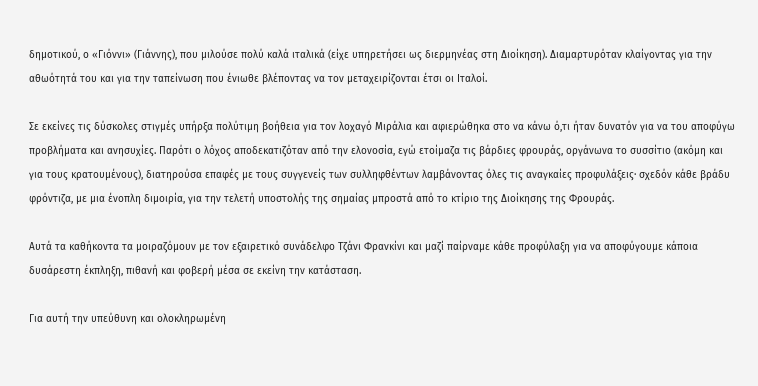δημοτικού, ο «Γιόννι» (Γιάννης), που μιλούσε πολύ καλά ιταλικά (είχε υπηρετήσει ως διερμηνέας στη Διοίκηση). Διαμαρτυρόταν κλαίγοντας για την αθωότητά του και για την ταπείνωση που ένιωθε βλέποντας να τον μεταχειρίζονται έτσι οι Ιταλοί.

Σε εκείνες τις δύσκολες στιγμές υπήρξα πολύτιμη βοήθεια για τον λοχαγό Μιράλια και αφιερώθηκα στο να κάνω ό,τι ήταν δυνατόν για να του αποφύγω προβλήματα και ανησυχίες. Παρότι ο λόχος αποδεκατιζόταν από την ελονοσία, εγώ ετοίμαζα τις βάρδιες φρουράς, οργάνωνα το συσσίτιο (ακόμη και για τους κρατουμένους), διατηρούσα επαφές με τους συγγενείς των συλληφθέντων λαμβάνοντας όλες τις αναγκαίες προφυλάξεις· σχεδόν κάθε βράδυ φρόντιζα, με μια ένοπλη διμοιρία, για την τελετή υποστολής της σημαίας μπροστά από το κτίριο της Διοίκησης της Φρουράς.

Αυτά τα καθήκοντα τα μοιραζόμουν με τον εξαιρετικό συνάδελφο Τζάνι Φρανκίνι και μαζί παίρναμε κάθε προφύλαξη για να αποφύγουμε κάποια δυσάρεστη έκπληξη, πιθανή και φοβερή μέσα σε εκείνη την κατάσταση.

Για αυτή την υπεύθυνη και ολοκληρωμένη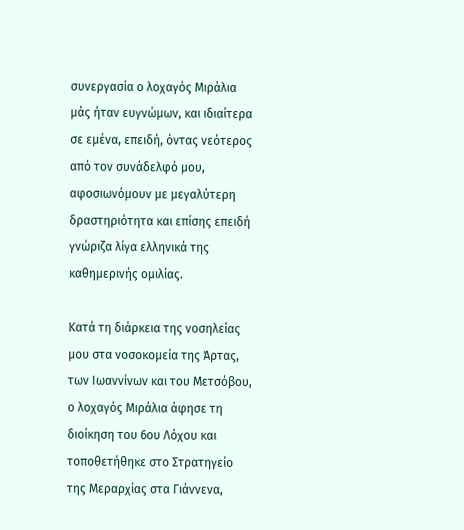συνεργασία ο λοχαγός Μιράλια μάς ήταν ευγνώμων, και ιδιαίτερα σε εμένα, επειδή, όντας νεότερος από τον συνάδελφό μου, αφοσιωνόμουν με μεγαλύτερη δραστηριότητα και επίσης επειδή γνώριζα λίγα ελληνικά της καθημερινής ομιλίας.

Κατά τη διάρκεια της νοσηλείας μου στα νοσοκομεία της Άρτας, των Ιωαννίνων και του Μετσόβου, ο λοχαγός Μιράλια άφησε τη διοίκηση του 6ου Λόχου και τοποθετήθηκε στο Στρατηγείο της Μεραρχίας στα Γιάννενα,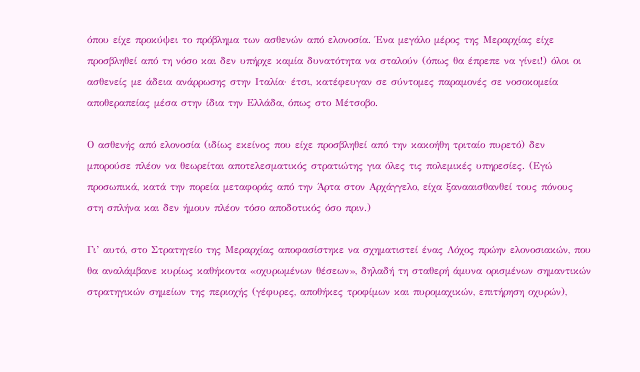όπου είχε προκύψει το πρόβλημα των ασθενών από ελονοσία. Ένα μεγάλο μέρος της Μεραρχίας είχε προσβληθεί από τη νόσο και δεν υπήρχε καμία δυνατότητα να σταλούν (όπως θα έπρεπε να γίνει!) όλοι οι ασθενείς με άδεια ανάρρωσης στην Ιταλία· έτσι, κατέφευγαν σε σύντομες παραμονές σε νοσοκομεία αποθεραπείας μέσα στην ίδια την Ελλάδα, όπως στο Μέτσοβο.

Ο ασθενής από ελονοσία (ιδίως εκείνος που είχε προσβληθεί από την κακοήθη τριταίο πυρετό) δεν μπορούσε πλέον να θεωρείται αποτελεσματικός στρατιώτης για όλες τις πολεμικές υπηρεσίες. (Εγώ προσωπικά, κατά την πορεία μεταφοράς από την Άρτα στον Αρχάγγελο, είχα ξανααισθανθεί τους πόνους στη σπλήνα και δεν ήμουν πλέον τόσο αποδοτικός όσο πριν.)

Γι’ αυτό, στο Στρατηγείο της Μεραρχίας αποφασίστηκε να σχηματιστεί ένας Λόχος πρώην ελονοσιακών, που θα αναλάμβανε κυρίως καθήκοντα «οχυρωμένων θέσεων», δηλαδή τη σταθερή άμυνα ορισμένων σημαντικών στρατηγικών σημείων της περιοχής (γέφυρες, αποθήκες τροφίμων και πυρομαχικών, επιτήρηση οχυρών),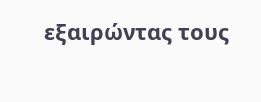εξαιρώντας τους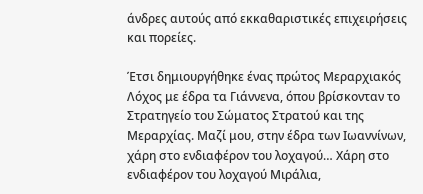άνδρες αυτούς από εκκαθαριστικές επιχειρήσεις και πορείες.

Έτσι δημιουργήθηκε ένας πρώτος Μεραρχιακός Λόχος με έδρα τα Γιάννενα, όπου βρίσκονταν το Στρατηγείο του Σώματος Στρατού και της Μεραρχίας. Μαζί μου, στην έδρα των Ιωαννίνων, χάρη στο ενδιαφέρον του λοχαγού… Χάρη στο ενδιαφέρον του λοχαγού Μιράλια,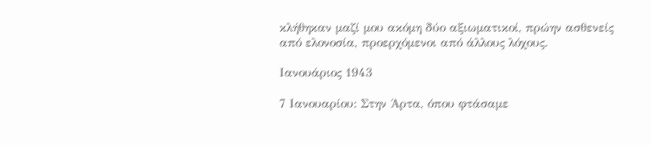κλήθηκαν μαζί μου ακόμη δύο αξιωματικοί, πρώην ασθενείς από ελονοσία, προερχόμενοι από άλλους λόχους.

Ιανουάριος 1943

7 Ιανουαρίου: Στην Άρτα, όπου φτάσαμε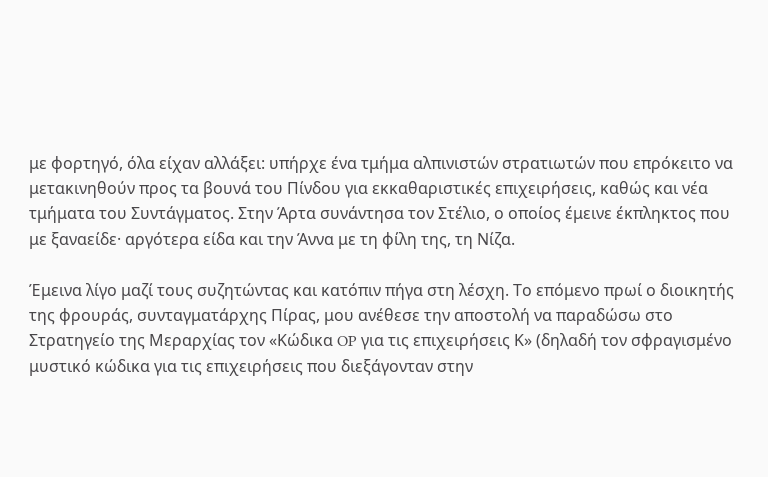με φορτηγό, όλα είχαν αλλάξει: υπήρχε ένα τμήμα αλπινιστών στρατιωτών που επρόκειτο να μετακινηθούν προς τα βουνά του Πίνδου για εκκαθαριστικές επιχειρήσεις, καθώς και νέα τμήματα του Συντάγματος. Στην Άρτα συνάντησα τον Στέλιο, ο οποίος έμεινε έκπληκτος που με ξαναείδε· αργότερα είδα και την Άννα με τη φίλη της, τη Νίζα.

Έμεινα λίγο μαζί τους συζητώντας και κατόπιν πήγα στη λέσχη. Το επόμενο πρωί ο διοικητής της φρουράς, συνταγματάρχης Πίρας, μου ανέθεσε την αποστολή να παραδώσω στο Στρατηγείο της Μεραρχίας τον «Κώδικα OP για τις επιχειρήσεις Κ» (δηλαδή τον σφραγισμένο μυστικό κώδικα για τις επιχειρήσεις που διεξάγονταν στην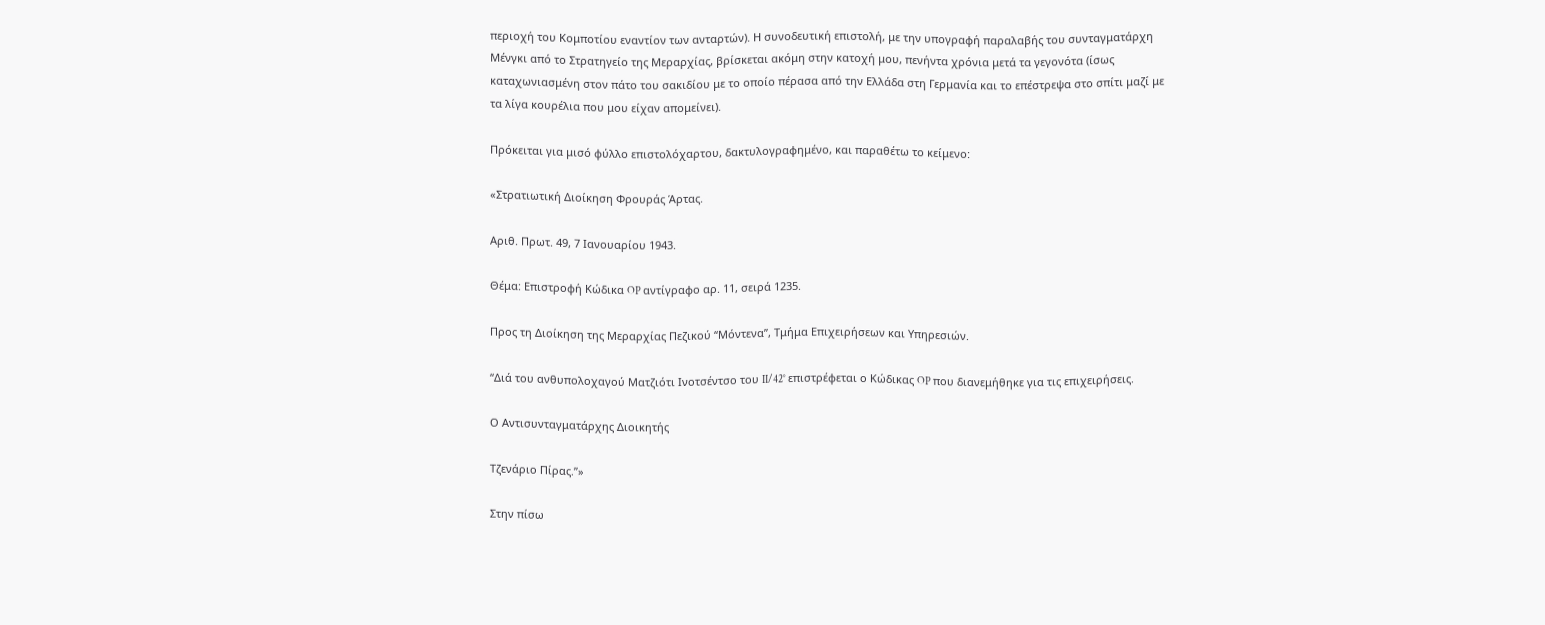περιοχή του Κομποτίου εναντίον των ανταρτών). Η συνοδευτική επιστολή, με την υπογραφή παραλαβής του συνταγματάρχη Μένγκι από το Στρατηγείο της Μεραρχίας, βρίσκεται ακόμη στην κατοχή μου, πενήντα χρόνια μετά τα γεγονότα (ίσως καταχωνιασμένη στον πάτο του σακιδίου με το οποίο πέρασα από την Ελλάδα στη Γερμανία και το επέστρεψα στο σπίτι μαζί με τα λίγα κουρέλια που μου είχαν απομείνει).

Πρόκειται για μισό φύλλο επιστολόχαρτου, δακτυλογραφημένο, και παραθέτω το κείμενο:

«Στρατιωτική Διοίκηση Φρουράς Άρτας.

Αριθ. Πρωτ. 49, 7 Ιανουαρίου 1943.

Θέμα: Επιστροφή Κώδικα OP αντίγραφο αρ. 11, σειρά 1235.

Προς τη Διοίκηση της Μεραρχίας Πεζικού “Μόντενα”, Τμήμα Επιχειρήσεων και Υπηρεσιών.

“Διά του ανθυπολοχαγού Ματζιότι Ινοτσέντσο του II/42° επιστρέφεται ο Κώδικας OP που διανεμήθηκε για τις επιχειρήσεις.

Ο Αντισυνταγματάρχης Διοικητής

Τζενάριο Πίρας.”»

Στην πίσω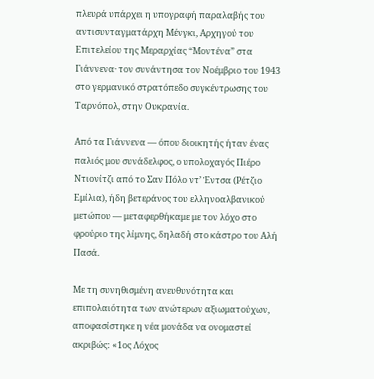πλευρά υπάρχει η υπογραφή παραλαβής του αντισυνταγματάρχη Μένγκι, Αρχηγού του Επιτελείου της Μεραρχίας “Μοντένα” στα Γιάννενα· τον συνάντησα τον Νοέμβριο του 1943 στο γερμανικό στρατόπεδο συγκέντρωσης του Ταρνόπολ, στην Ουκρανία.

Από τα Γιάννενα — όπου διοικητής ήταν ένας παλιός μου συνάδελφος, ο υπολοχαγός Πιέρο Ντιονίτζι από το Σαν Πόλο ντ’ Έντσα (Ρέτζιο Εμίλια), ήδη βετεράνος του ελληνοαλβανικού μετώπου — μεταφερθήκαμε με τον λόχο στο φρούριο της λίμνης, δηλαδή στο κάστρο του Αλή Πασά.

Με τη συνηθισμένη ανευθυνότητα και επιπολαιότητα των ανώτερων αξιωματούχων, αποφασίστηκε η νέα μονάδα να ονομαστεί ακριβώς: «1ος Λόχος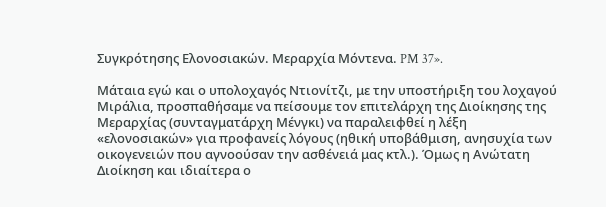Συγκρότησης Ελονοσιακών. Μεραρχία Μόντενα. PM 37».

Μάταια εγώ και ο υπολοχαγός Ντιονίτζι, με την υποστήριξη του λοχαγού Μιράλια, προσπαθήσαμε να πείσουμε τον επιτελάρχη της Διοίκησης της Μεραρχίας (συνταγματάρχη Μένγκι) να παραλειφθεί η λέξη «ελονοσιακών» για προφανείς λόγους (ηθική υποβάθμιση, ανησυχία των οικογενειών που αγνοούσαν την ασθένειά μας κτλ.). Όμως η Ανώτατη Διοίκηση και ιδιαίτερα ο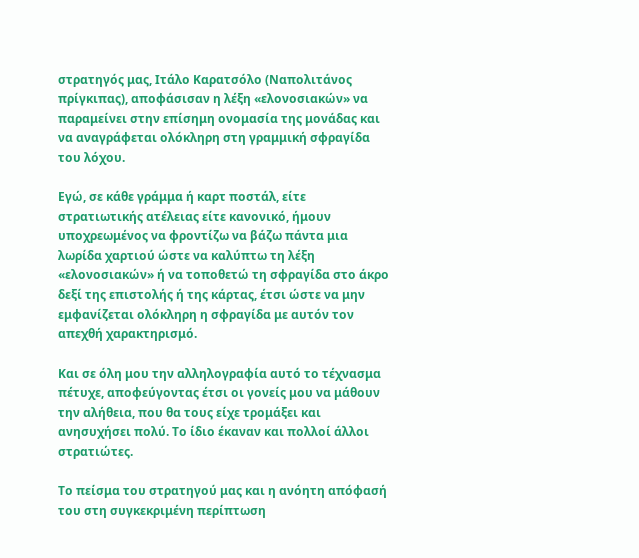στρατηγός μας, Ιτάλο Καρατσόλο (Ναπολιτάνος πρίγκιπας), αποφάσισαν η λέξη «ελονοσιακών» να παραμείνει στην επίσημη ονομασία της μονάδας και να αναγράφεται ολόκληρη στη γραμμική σφραγίδα του λόχου.

Εγώ, σε κάθε γράμμα ή καρτ ποστάλ, είτε στρατιωτικής ατέλειας είτε κανονικό, ήμουν υποχρεωμένος να φροντίζω να βάζω πάντα μια λωρίδα χαρτιού ώστε να καλύπτω τη λέξη «ελονοσιακών» ή να τοποθετώ τη σφραγίδα στο άκρο δεξί της επιστολής ή της κάρτας, έτσι ώστε να μην εμφανίζεται ολόκληρη η σφραγίδα με αυτόν τον απεχθή χαρακτηρισμό.

Και σε όλη μου την αλληλογραφία αυτό το τέχνασμα πέτυχε, αποφεύγοντας έτσι οι γονείς μου να μάθουν την αλήθεια, που θα τους είχε τρομάξει και ανησυχήσει πολύ. Το ίδιο έκαναν και πολλοί άλλοι στρατιώτες.

Το πείσμα του στρατηγού μας και η ανόητη απόφασή του στη συγκεκριμένη περίπτωση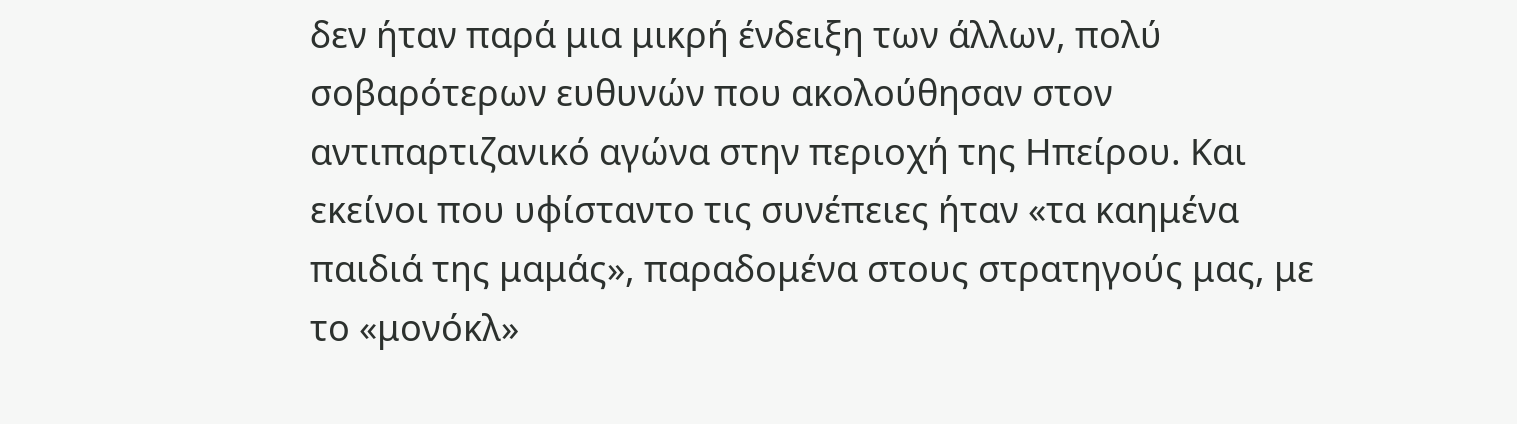δεν ήταν παρά μια μικρή ένδειξη των άλλων, πολύ σοβαρότερων ευθυνών που ακολούθησαν στον αντιπαρτιζανικό αγώνα στην περιοχή της Ηπείρου. Και εκείνοι που υφίσταντο τις συνέπειες ήταν «τα καημένα παιδιά της μαμάς», παραδομένα στους στρατηγούς μας, με το «μονόκλ»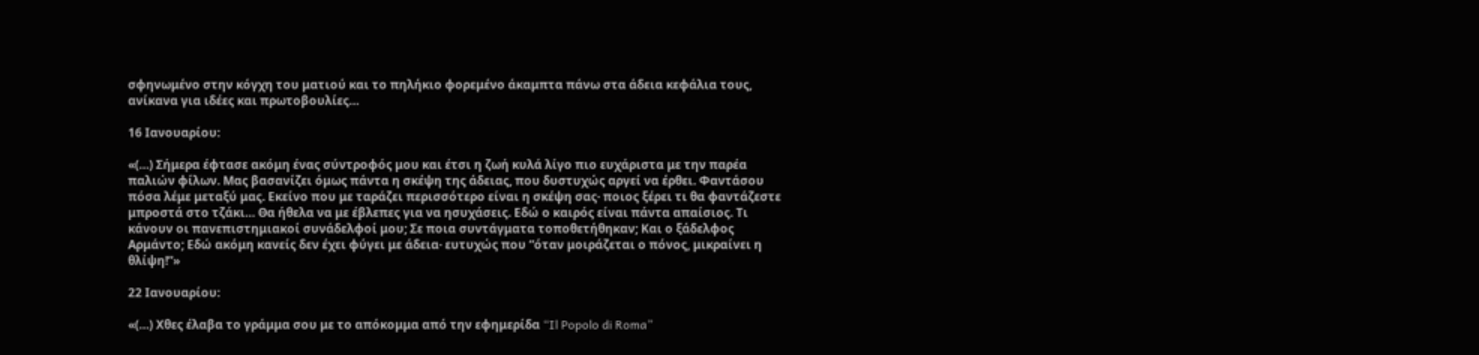σφηνωμένο στην κόγχη του ματιού και το πηλήκιο φορεμένο άκαμπτα πάνω στα άδεια κεφάλια τους, ανίκανα για ιδέες και πρωτοβουλίες…

16 Ιανουαρίου:

«(…) Σήμερα έφτασε ακόμη ένας σύντροφός μου και έτσι η ζωή κυλά λίγο πιο ευχάριστα με την παρέα παλιών φίλων. Μας βασανίζει όμως πάντα η σκέψη της άδειας, που δυστυχώς αργεί να έρθει. Φαντάσου πόσα λέμε μεταξύ μας. Εκείνο που με ταράζει περισσότερο είναι η σκέψη σας· ποιος ξέρει τι θα φαντάζεστε μπροστά στο τζάκι… Θα ήθελα να με έβλεπες για να ησυχάσεις. Εδώ ο καιρός είναι πάντα απαίσιος. Τι κάνουν οι πανεπιστημιακοί συνάδελφοί μου; Σε ποια συντάγματα τοποθετήθηκαν; Και ο ξάδελφος Αρμάντο; Εδώ ακόμη κανείς δεν έχει φύγει με άδεια· ευτυχώς που “όταν μοιράζεται ο πόνος, μικραίνει η θλίψη!”»

22 Ιανουαρίου:

«(…) Χθες έλαβα το γράμμα σου με το απόκομμα από την εφημερίδα “Il Popolo di Roma”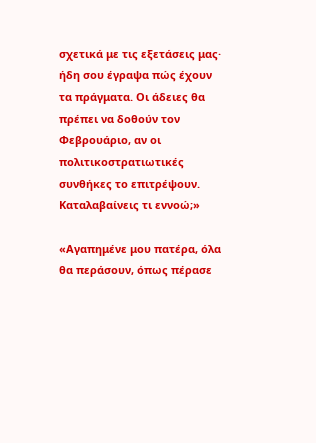σχετικά με τις εξετάσεις μας· ήδη σου έγραψα πώς έχουν τα πράγματα. Οι άδειες θα πρέπει να δοθούν τον Φεβρουάριο, αν οι πολιτικοστρατιωτικές συνθήκες το επιτρέψουν. Καταλαβαίνεις τι εννοώ;»

«Αγαπημένε μου πατέρα, όλα θα περάσουν, όπως πέρασε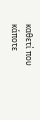καθετί που κάποτε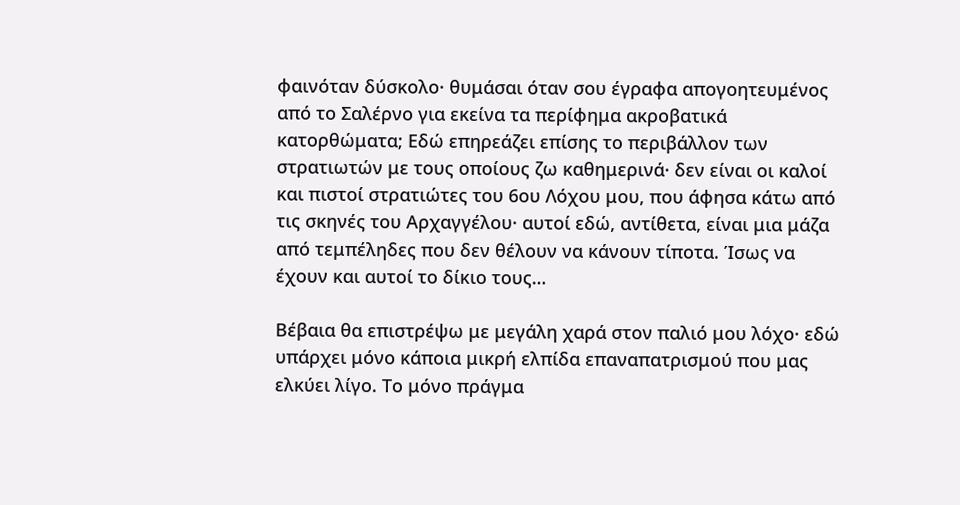φαινόταν δύσκολο· θυμάσαι όταν σου έγραφα απογοητευμένος από το Σαλέρνο για εκείνα τα περίφημα ακροβατικά κατορθώματα; Εδώ επηρεάζει επίσης το περιβάλλον των στρατιωτών με τους οποίους ζω καθημερινά· δεν είναι οι καλοί και πιστοί στρατιώτες του 6ου Λόχου μου, που άφησα κάτω από τις σκηνές του Αρχαγγέλου· αυτοί εδώ, αντίθετα, είναι μια μάζα από τεμπέληδες που δεν θέλουν να κάνουν τίποτα. Ίσως να έχουν και αυτοί το δίκιο τους…

Βέβαια θα επιστρέψω με μεγάλη χαρά στον παλιό μου λόχο· εδώ υπάρχει μόνο κάποια μικρή ελπίδα επαναπατρισμού που μας ελκύει λίγο. Το μόνο πράγμα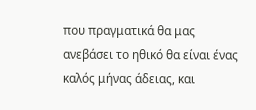που πραγματικά θα μας ανεβάσει το ηθικό θα είναι ένας καλός μήνας άδειας, και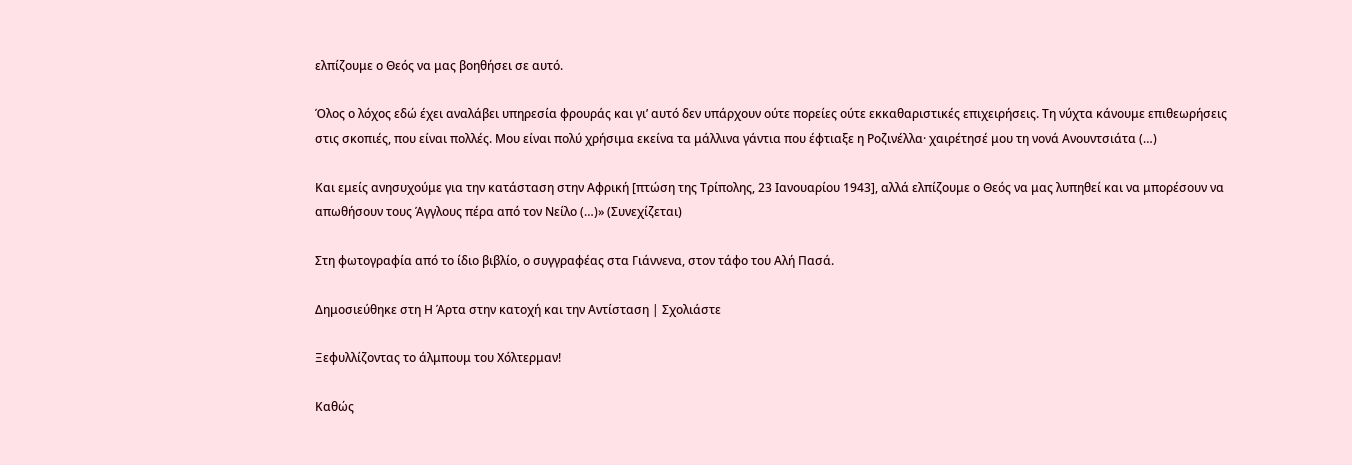ελπίζουμε ο Θεός να μας βοηθήσει σε αυτό.

Όλος ο λόχος εδώ έχει αναλάβει υπηρεσία φρουράς και γι’ αυτό δεν υπάρχουν ούτε πορείες ούτε εκκαθαριστικές επιχειρήσεις. Τη νύχτα κάνουμε επιθεωρήσεις στις σκοπιές, που είναι πολλές. Μου είναι πολύ χρήσιμα εκείνα τα μάλλινα γάντια που έφτιαξε η Ροζινέλλα· χαιρέτησέ μου τη νονά Ανουντσιάτα (…)

Και εμείς ανησυχούμε για την κατάσταση στην Αφρική [πτώση της Τρίπολης, 23 Ιανουαρίου 1943], αλλά ελπίζουμε ο Θεός να μας λυπηθεί και να μπορέσουν να απωθήσουν τους Άγγλους πέρα από τον Νείλο (…)» (Συνεχίζεται)

Στη φωτογραφία από το ίδιο βιβλίο, ο συγγραφέας στα Γιάννενα, στον τάφο του Αλή Πασά.

Δημοσιεύθηκε στη Η Άρτα στην κατοχή και την Αντίσταση | Σχολιάστε

Ξεφυλλίζοντας το άλμπουμ του Χόλτερμαν!

Καθώς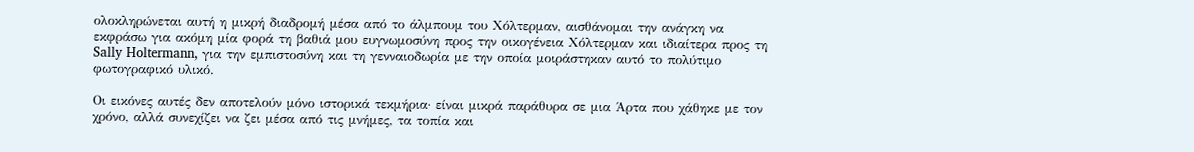ολοκληρώνεται αυτή η μικρή διαδρομή μέσα από το άλμπουμ του Χόλτερμαν, αισθάνομαι την ανάγκη να εκφράσω για ακόμη μία φορά τη βαθιά μου ευγνωμοσύνη προς την οικογένεια Χόλτερμαν και ιδιαίτερα προς τη Sally Holtermann, για την εμπιστοσύνη και τη γενναιοδωρία με την οποία μοιράστηκαν αυτό το πολύτιμο φωτογραφικό υλικό.

Οι εικόνες αυτές δεν αποτελούν μόνο ιστορικά τεκμήρια· είναι μικρά παράθυρα σε μια Άρτα που χάθηκε με τον χρόνο, αλλά συνεχίζει να ζει μέσα από τις μνήμες, τα τοπία και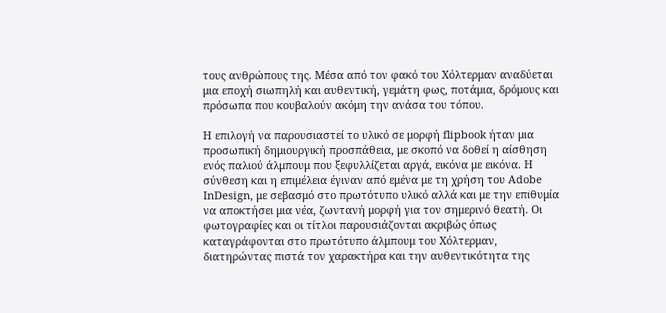τους ανθρώπους της. Μέσα από τον φακό του Χόλτερμαν αναδύεται μια εποχή σιωπηλή και αυθεντική, γεμάτη φως, ποτάμια, δρόμους και πρόσωπα που κουβαλούν ακόμη την ανάσα του τόπου.

Η επιλογή να παρουσιαστεί το υλικό σε μορφή flipbook ήταν μια προσωπική δημιουργική προσπάθεια, με σκοπό να δοθεί η αίσθηση ενός παλιού άλμπουμ που ξεφυλλίζεται αργά, εικόνα με εικόνα. Η σύνθεση και η επιμέλεια έγιναν από εμένα με τη χρήση του Adobe InDesign, με σεβασμό στο πρωτότυπο υλικό αλλά και με την επιθυμία να αποκτήσει μια νέα, ζωντανή μορφή για τον σημερινό θεατή. Οι φωτογραφίες και οι τίτλοι παρουσιάζονται ακριβώς όπως καταγράφονται στο πρωτότυπο άλμπουμ του Χόλτερμαν, διατηρώντας πιστά τον χαρακτήρα και την αυθεντικότητα της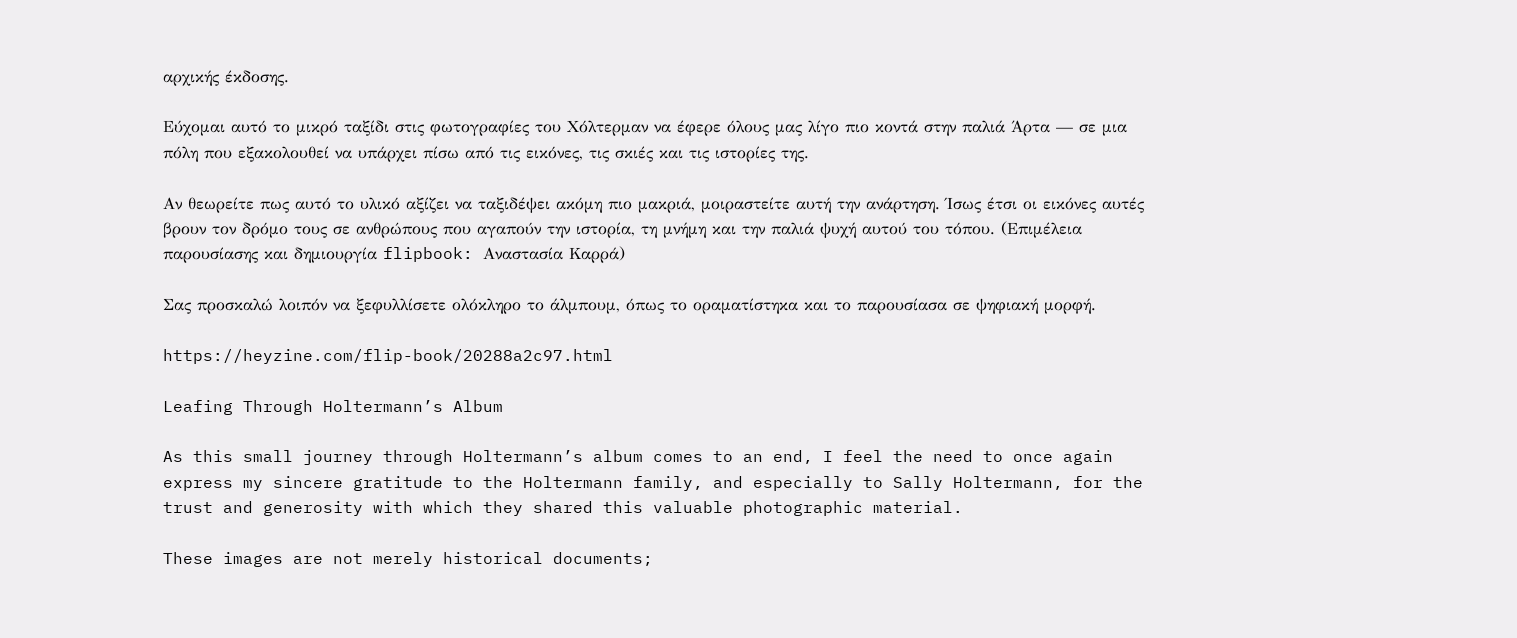αρχικής έκδοσης.

Εύχομαι αυτό το μικρό ταξίδι στις φωτογραφίες του Χόλτερμαν να έφερε όλους μας λίγο πιο κοντά στην παλιά Άρτα — σε μια πόλη που εξακολουθεί να υπάρχει πίσω από τις εικόνες, τις σκιές και τις ιστορίες της.

Αν θεωρείτε πως αυτό το υλικό αξίζει να ταξιδέψει ακόμη πιο μακριά, μοιραστείτε αυτή την ανάρτηση. Ίσως έτσι οι εικόνες αυτές βρουν τον δρόμο τους σε ανθρώπους που αγαπούν την ιστορία, τη μνήμη και την παλιά ψυχή αυτού του τόπου. (Επιμέλεια παρουσίασης και δημιουργία flipbook: Αναστασία Καρρά)

Σας προσκαλώ λοιπόν να ξεφυλλίσετε ολόκληρο το άλμπουμ, όπως το οραματίστηκα και το παρουσίασα σε ψηφιακή μορφή.

https://heyzine.com/flip-book/20288a2c97.html

Leafing Through Holtermann’s Album

As this small journey through Holtermann’s album comes to an end, I feel the need to once again express my sincere gratitude to the Holtermann family, and especially to Sally Holtermann, for the trust and generosity with which they shared this valuable photographic material.

These images are not merely historical documents;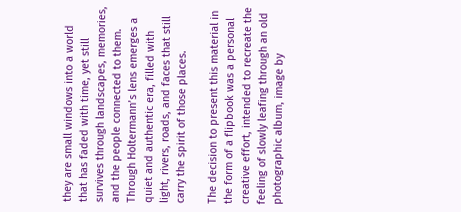they are small windows into a world that has faded with time, yet still survives through landscapes, memories, and the people connected to them. Through Holtermann’s lens emerges a quiet and authentic era, filled with light, rivers, roads, and faces that still carry the spirit of those places.

The decision to present this material in the form of a flipbook was a personal creative effort, intended to recreate the feeling of slowly leafing through an old photographic album, image by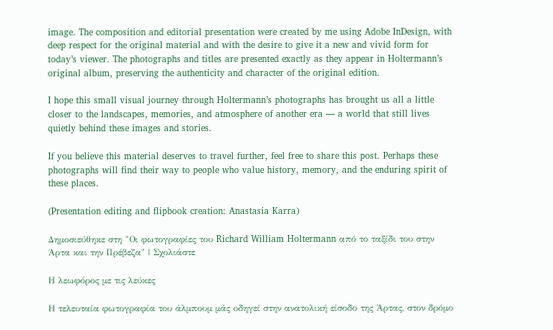image. The composition and editorial presentation were created by me using Adobe InDesign, with deep respect for the original material and with the desire to give it a new and vivid form for today’s viewer. The photographs and titles are presented exactly as they appear in Holtermann’s original album, preserving the authenticity and character of the original edition.

I hope this small visual journey through Holtermann’s photographs has brought us all a little closer to the landscapes, memories, and atmosphere of another era — a world that still lives quietly behind these images and stories.

If you believe this material deserves to travel further, feel free to share this post. Perhaps these photographs will find their way to people who value history, memory, and the enduring spirit of these places.

(Presentation editing and flipbook creation: Anastasia Karra)

Δημοσιεύθηκε στη "Οι φωτογραφίες του Richard William Holtermann από το ταξίδι του στην Άρτα και την Πρέβεζα" | Σχολιάστε

Η λεωφόρος με τις λεύκες

Η τελευταία φωτογραφία του άλμπουμ μάς οδηγεί στην ανατολική είσοδο της Άρτας, στον δρόμο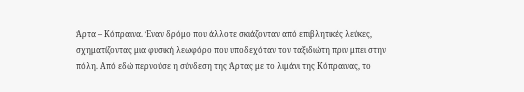Άρτα – Κόπραινα. Έναν δρόμο που άλλοτε σκιάζονταν από επιβλητικές λεύκες, σχηματίζοντας μια φυσική λεωφόρο που υποδεχόταν τον ταξιδιώτη πριν μπει στην πόλη. Από εδώ περνούσε η σύνδεση της Άρτας με το λιμάνι της Κόπραινας, το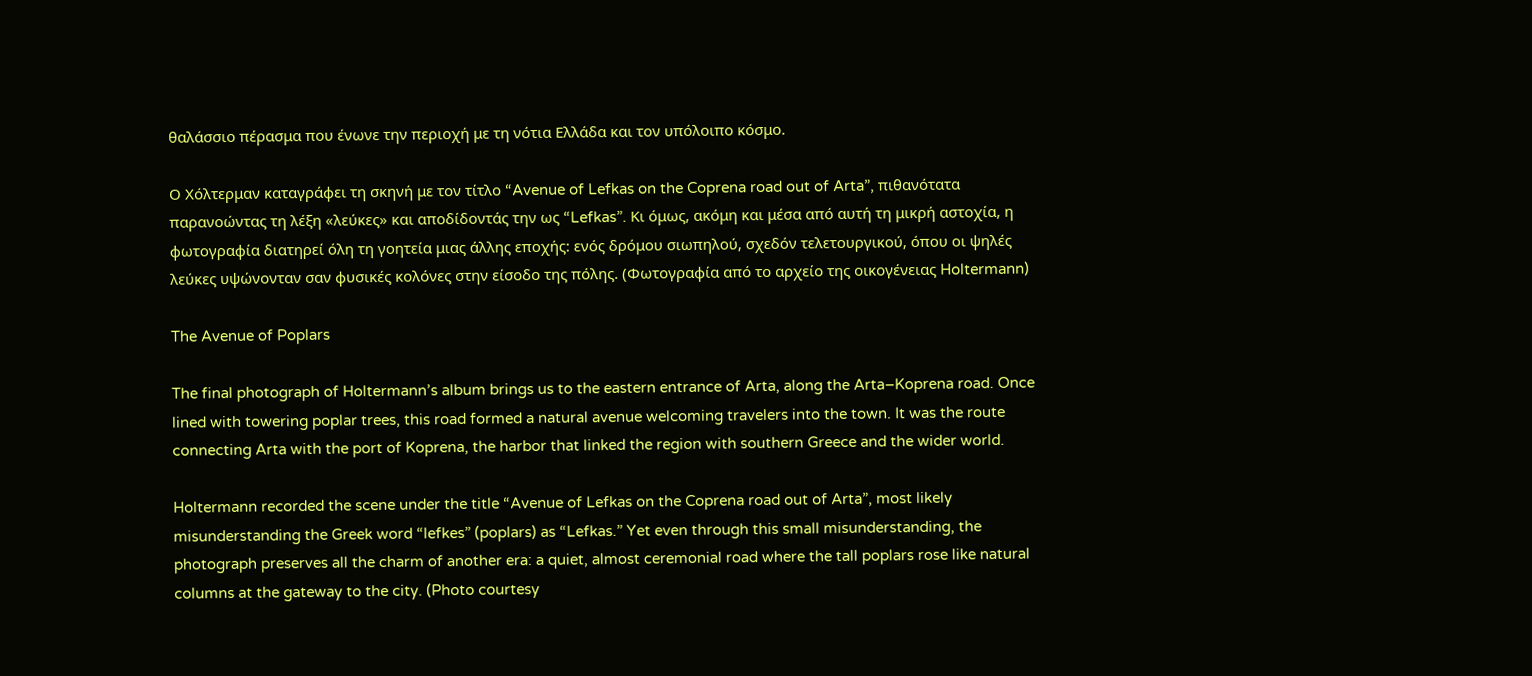θαλάσσιο πέρασμα που ένωνε την περιοχή με τη νότια Ελλάδα και τον υπόλοιπο κόσμο.

Ο Χόλτερμαν καταγράφει τη σκηνή με τον τίτλο “Avenue of Lefkas on the Coprena road out of Arta”, πιθανότατα παρανοώντας τη λέξη «λεύκες» και αποδίδοντάς την ως “Lefkas”. Κι όμως, ακόμη και μέσα από αυτή τη μικρή αστοχία, η φωτογραφία διατηρεί όλη τη γοητεία μιας άλλης εποχής: ενός δρόμου σιωπηλού, σχεδόν τελετουργικού, όπου οι ψηλές λεύκες υψώνονταν σαν φυσικές κολόνες στην είσοδο της πόλης. (Φωτογραφία από το αρχείο της οικογένειας Holtermann)

The Avenue of Poplars

The final photograph of Holtermann’s album brings us to the eastern entrance of Arta, along the Arta–Koprena road. Once lined with towering poplar trees, this road formed a natural avenue welcoming travelers into the town. It was the route connecting Arta with the port of Koprena, the harbor that linked the region with southern Greece and the wider world.

Holtermann recorded the scene under the title “Avenue of Lefkas on the Coprena road out of Arta”, most likely misunderstanding the Greek word “lefkes” (poplars) as “Lefkas.” Yet even through this small misunderstanding, the photograph preserves all the charm of another era: a quiet, almost ceremonial road where the tall poplars rose like natural columns at the gateway to the city. (Photo courtesy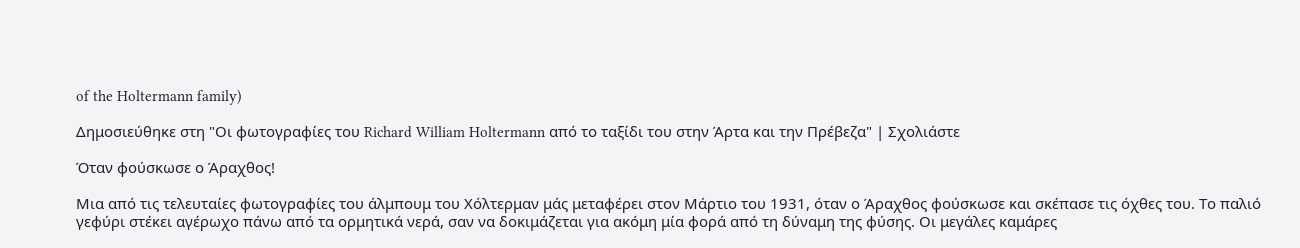of the Holtermann family)

Δημοσιεύθηκε στη "Οι φωτογραφίες του Richard William Holtermann από το ταξίδι του στην Άρτα και την Πρέβεζα" | Σχολιάστε

Όταν φούσκωσε ο Άραχθος!

Μια από τις τελευταίες φωτογραφίες του άλμπουμ του Χόλτερμαν μάς μεταφέρει στον Μάρτιο του 1931, όταν ο Άραχθος φούσκωσε και σκέπασε τις όχθες του. Το παλιό γεφύρι στέκει αγέρωχο πάνω από τα ορμητικά νερά, σαν να δοκιμάζεται για ακόμη μία φορά από τη δύναμη της φύσης. Οι μεγάλες καμάρες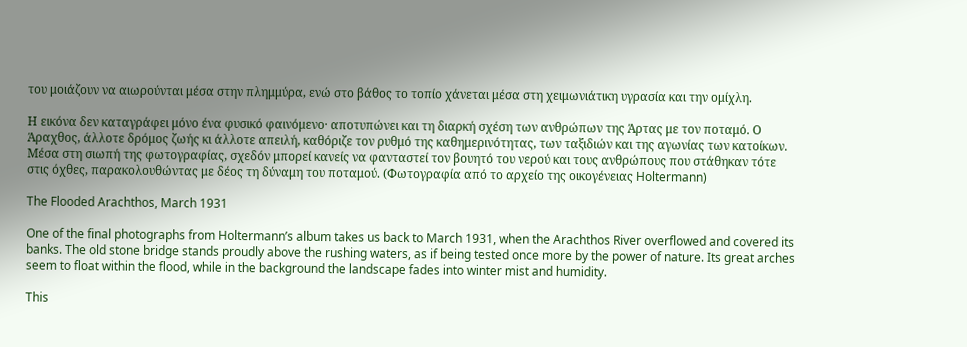του μοιάζουν να αιωρούνται μέσα στην πλημμύρα, ενώ στο βάθος το τοπίο χάνεται μέσα στη χειμωνιάτικη υγρασία και την ομίχλη.

Η εικόνα δεν καταγράφει μόνο ένα φυσικό φαινόμενο· αποτυπώνει και τη διαρκή σχέση των ανθρώπων της Άρτας με τον ποταμό. Ο Άραχθος, άλλοτε δρόμος ζωής κι άλλοτε απειλή, καθόριζε τον ρυθμό της καθημερινότητας, των ταξιδιών και της αγωνίας των κατοίκων. Μέσα στη σιωπή της φωτογραφίας, σχεδόν μπορεί κανείς να φανταστεί τον βουητό του νερού και τους ανθρώπους που στάθηκαν τότε στις όχθες, παρακολουθώντας με δέος τη δύναμη του ποταμού. (Φωτογραφία από το αρχείο της οικογένειας Holtermann)

The Flooded Arachthos, March 1931

One of the final photographs from Holtermann’s album takes us back to March 1931, when the Arachthos River overflowed and covered its banks. The old stone bridge stands proudly above the rushing waters, as if being tested once more by the power of nature. Its great arches seem to float within the flood, while in the background the landscape fades into winter mist and humidity.

This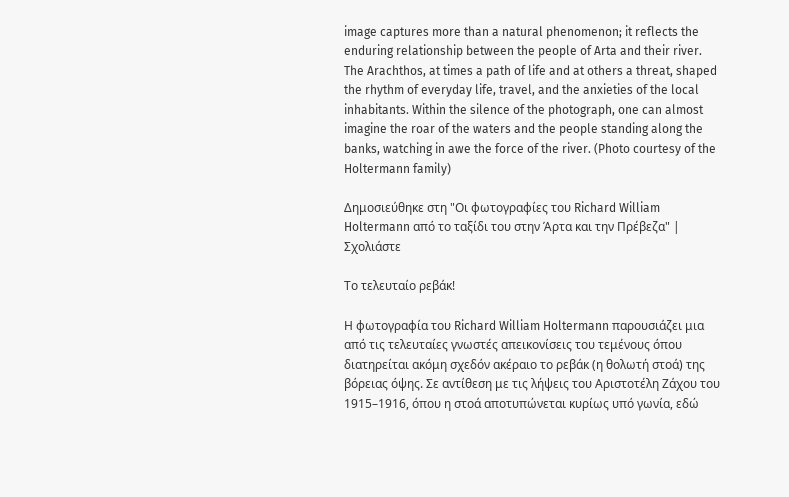image captures more than a natural phenomenon; it reflects the enduring relationship between the people of Arta and their river. The Arachthos, at times a path of life and at others a threat, shaped the rhythm of everyday life, travel, and the anxieties of the local inhabitants. Within the silence of the photograph, one can almost imagine the roar of the waters and the people standing along the banks, watching in awe the force of the river. (Photo courtesy of the Holtermann family)

Δημοσιεύθηκε στη "Οι φωτογραφίες του Richard William Holtermann από το ταξίδι του στην Άρτα και την Πρέβεζα" | Σχολιάστε

Το τελευταίο ρεβάκ!

Η φωτογραφία του Richard William Holtermann παρουσιάζει μια από τις τελευταίες γνωστές απεικονίσεις του τεμένους όπου διατηρείται ακόμη σχεδόν ακέραιο το ρεβάκ (η θολωτή στοά) της βόρειας όψης. Σε αντίθεση με τις λήψεις του Αριστοτέλη Ζάχου του 1915–1916, όπου η στοά αποτυπώνεται κυρίως υπό γωνία, εδώ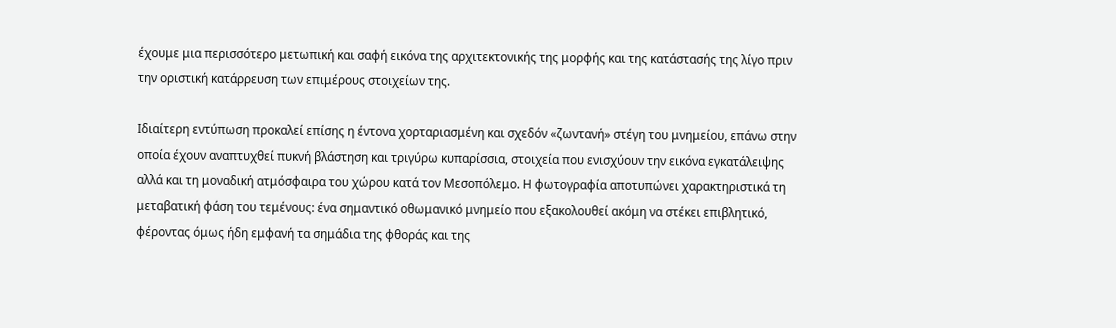έχουμε μια περισσότερο μετωπική και σαφή εικόνα της αρχιτεκτονικής της μορφής και της κατάστασής της λίγο πριν την οριστική κατάρρευση των επιμέρους στοιχείων της.

Ιδιαίτερη εντύπωση προκαλεί επίσης η έντονα χορταριασμένη και σχεδόν «ζωντανή» στέγη του μνημείου, επάνω στην οποία έχουν αναπτυχθεί πυκνή βλάστηση και τριγύρω κυπαρίσσια, στοιχεία που ενισχύουν την εικόνα εγκατάλειψης αλλά και τη μοναδική ατμόσφαιρα του χώρου κατά τον Μεσοπόλεμο. Η φωτογραφία αποτυπώνει χαρακτηριστικά τη μεταβατική φάση του τεμένους: ένα σημαντικό οθωμανικό μνημείο που εξακολουθεί ακόμη να στέκει επιβλητικό, φέροντας όμως ήδη εμφανή τα σημάδια της φθοράς και της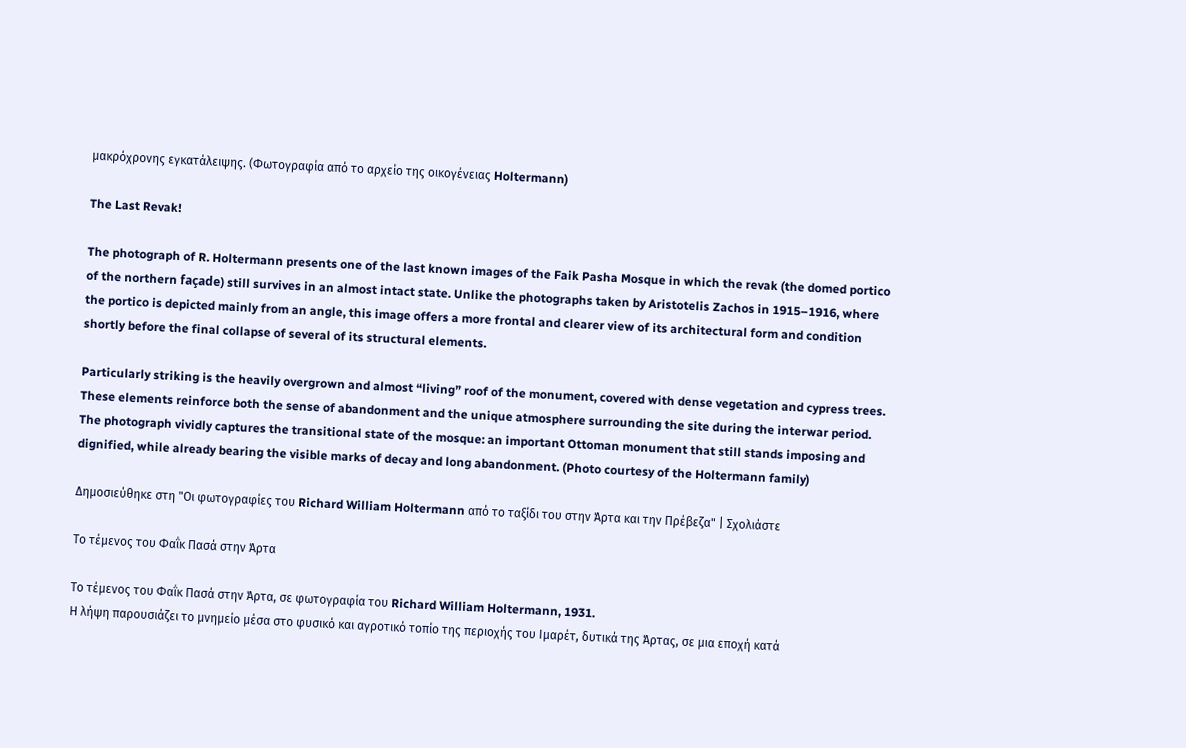μακρόχρονης εγκατάλειψης. (Φωτογραφία από το αρχείο της οικογένειας Holtermann)

The Last Revak!

The photograph of R. Holtermann presents one of the last known images of the Faik Pasha Mosque in which the revak (the domed portico of the northern façade) still survives in an almost intact state. Unlike the photographs taken by Aristotelis Zachos in 1915–1916, where the portico is depicted mainly from an angle, this image offers a more frontal and clearer view of its architectural form and condition shortly before the final collapse of several of its structural elements.

Particularly striking is the heavily overgrown and almost “living” roof of the monument, covered with dense vegetation and cypress trees. These elements reinforce both the sense of abandonment and the unique atmosphere surrounding the site during the interwar period. The photograph vividly captures the transitional state of the mosque: an important Ottoman monument that still stands imposing and dignified, while already bearing the visible marks of decay and long abandonment. (Photo courtesy of the Holtermann family)

Δημοσιεύθηκε στη "Οι φωτογραφίες του Richard William Holtermann από το ταξίδι του στην Άρτα και την Πρέβεζα" | Σχολιάστε

Το τέμενος του Φαΐκ Πασά στην Άρτα

Το τέμενος του Φαΐκ Πασά στην Άρτα, σε φωτογραφία του Richard William Holtermann, 1931.
Η λήψη παρουσιάζει το μνημείο μέσα στο φυσικό και αγροτικό τοπίο της περιοχής του Ιμαρέτ, δυτικά της Άρτας, σε μια εποχή κατά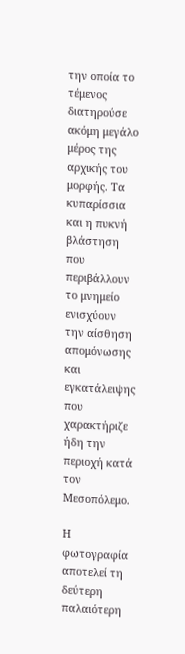την οποία το τέμενος διατηρούσε ακόμη μεγάλο μέρος της αρχικής του μορφής. Τα κυπαρίσσια και η πυκνή βλάστηση που περιβάλλουν το μνημείο ενισχύουν την αίσθηση απομόνωσης και εγκατάλειψης που χαρακτήριζε ήδη την περιοχή κατά τον Μεσοπόλεμο.

Η φωτογραφία αποτελεί τη δεύτερη παλαιότερη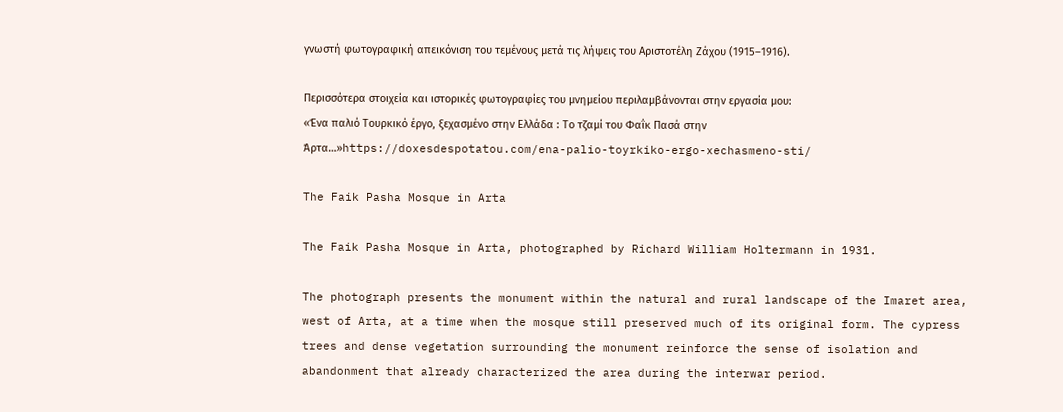γνωστή φωτογραφική απεικόνιση του τεμένους μετά τις λήψεις του Αριστοτέλη Ζάχου (1915–1916).

Περισσότερα στοιχεία και ιστορικές φωτογραφίες του μνημείου περιλαμβάνονται στην εργασία μου:
«Ένα παλιό Τουρκικό έργο, ξεχασμένο στην Ελλάδα : Το τζαμί του Φαΐκ Πασά στην Άρτα…»https://doxesdespotatou.com/ena-palio-toyrkiko-ergo-xechasmeno-sti/

The Faik Pasha Mosque in Arta

The Faik Pasha Mosque in Arta, photographed by Richard William Holtermann in 1931.

The photograph presents the monument within the natural and rural landscape of the Imaret area, west of Arta, at a time when the mosque still preserved much of its original form. The cypress trees and dense vegetation surrounding the monument reinforce the sense of isolation and abandonment that already characterized the area during the interwar period.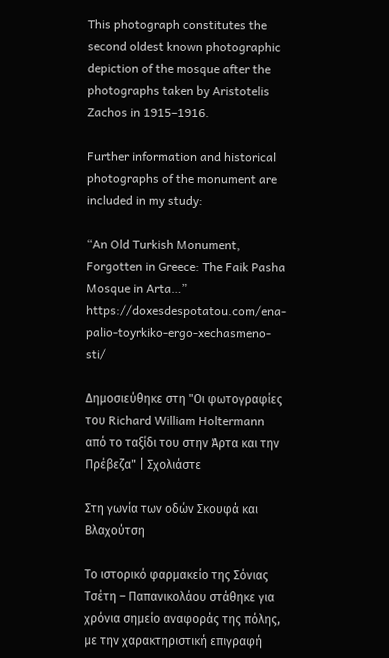This photograph constitutes the second oldest known photographic depiction of the mosque after the photographs taken by Aristotelis Zachos in 1915–1916.

Further information and historical photographs of the monument are included in my study:

“An Old Turkish Monument, Forgotten in Greece: The Faik Pasha Mosque in Arta…”
https://doxesdespotatou.com/ena-palio-toyrkiko-ergo-xechasmeno-sti/

Δημοσιεύθηκε στη "Οι φωτογραφίες του Richard William Holtermann από το ταξίδι του στην Άρτα και την Πρέβεζα" | Σχολιάστε

Στη γωνία των οδών Σκουφά και Βλαχούτση

Το ιστορικό φαρμακείο της Σόνιας Τσέτη – Παπανικολάου στάθηκε για χρόνια σημείο αναφοράς της πόλης, με την χαρακτηριστική επιγραφή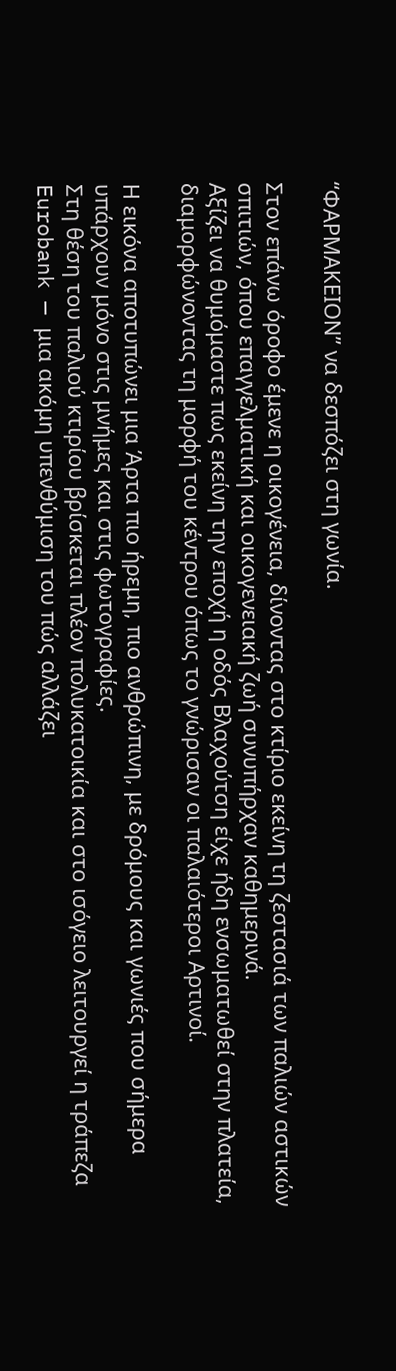“ΦΑΡΜΑΚΕΙΟΝ” να δεσπόζει στη γωνία.

Στον επάνω όροφο έμενε η οικογένεια, δίνοντας στο κτίριο εκείνη τη ζεστασιά των παλιών αστικών σπιτιών, όπου επαγγελματική και οικογενειακή ζωή συνυπήρχαν καθημερινά.
Αξίζει να θυμόμαστε πως εκείνη την εποχή η οδός Βλαχούτση είχε ήδη ενσωματωθεί στην πλατεία, διαμορφώνοντας τη μορφή του κέντρου όπως το γνώρισαν οι παλαιότεροι Αρτινοί.

Η εικόνα αποτυπώνει μια Άρτα πιο ήρεμη, πιο ανθρώπινη, με δρόμους και γωνιές που σήμερα υπάρχουν μόνο στις μνήμες και στις φωτογραφίες.
Στη θέση του παλιού κτιρίου βρίσκεται πλέον πολυκατοικία και στο ισόγειο λειτουργεί η τράπεζα Eurobank — μια ακόμη υπενθύμιση του πώς αλλάζει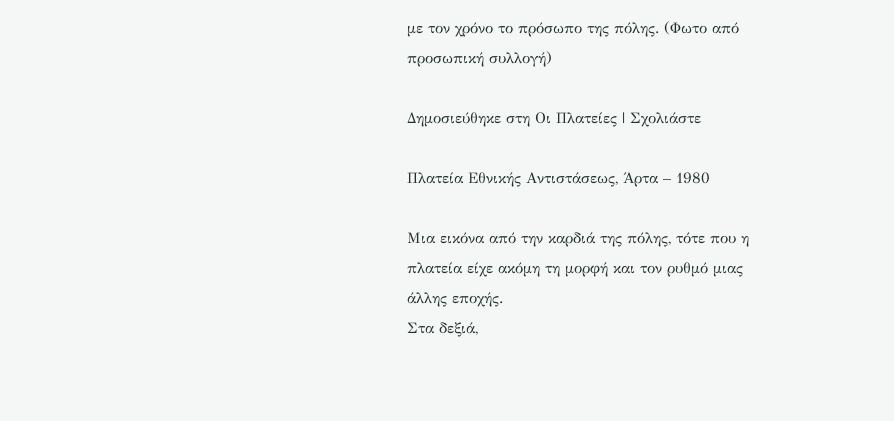με τον χρόνο το πρόσωπο της πόλης. (Φωτο από προσωπική συλλογή)

Δημοσιεύθηκε στη Οι Πλατείες | Σχολιάστε

Πλατεία Εθνικής Αντιστάσεως, Άρτα – 1980

Μια εικόνα από την καρδιά της πόλης, τότε που η πλατεία είχε ακόμη τη μορφή και τον ρυθμό μιας άλλης εποχής.
Στα δεξιά,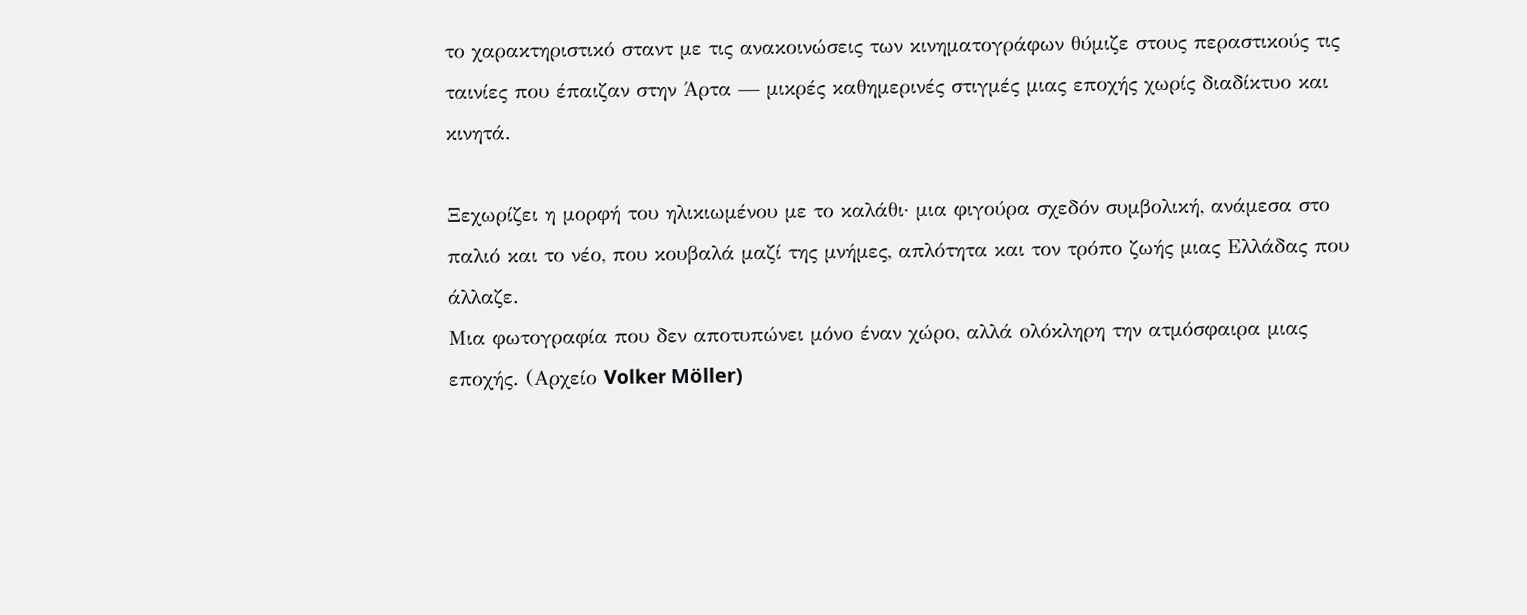το χαρακτηριστικό σταντ με τις ανακοινώσεις των κινηματογράφων θύμιζε στους περαστικούς τις ταινίες που έπαιζαν στην Άρτα — μικρές καθημερινές στιγμές μιας εποχής χωρίς διαδίκτυο και κινητά.

Ξεχωρίζει η μορφή του ηλικιωμένου με το καλάθι· μια φιγούρα σχεδόν συμβολική, ανάμεσα στο παλιό και το νέο, που κουβαλά μαζί της μνήμες, απλότητα και τον τρόπο ζωής μιας Ελλάδας που άλλαζε.
Μια φωτογραφία που δεν αποτυπώνει μόνο έναν χώρο, αλλά ολόκληρη την ατμόσφαιρα μιας εποχής. (Αρχείο Volker Möller)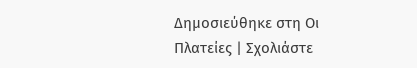Δημοσιεύθηκε στη Οι Πλατείες | Σχολιάστε